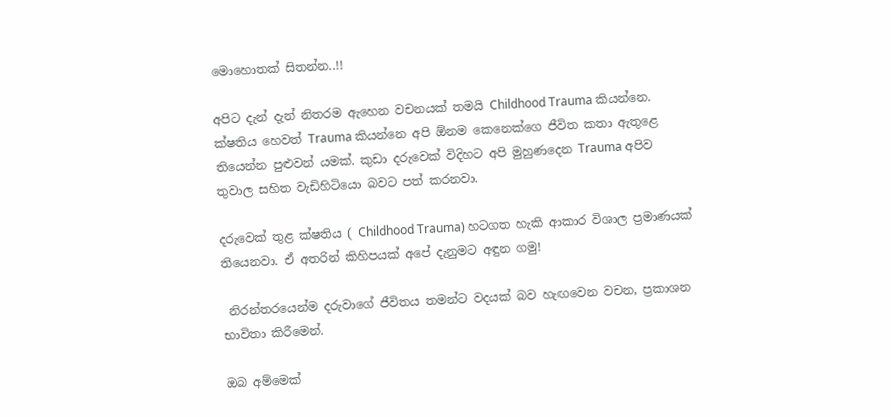මොහොතක් සිතන්න..!!

අපිට දැන් දැන් නිතරම ඇහෙන වචනයක් තමයි Childhood Trauma කියන්නෙ. ක්ෂතිය හෙවත් Trauma කියන්නෙ අපි ඕනම කෙනෙක්ගෙ ජීවිත කතා ඇතුළෙ තියෙන්න පුළුවන් යමක්. කුඩා දරුවෙක් විදිහට අපි මුහුණදෙන Trauma අපිව තුවාල සහිත වැඩිහිටියො බවට පත් කරනවා.

දරුවෙක් තුළ ක්ෂතිය ( Childhood Trauma) හටගත හැකි ආකාර විශාල ප්‍රමාණයක් තියෙනවා. ඒ අතරින් කිහිපයක් අපේ දැනුමට අඳුන ගමු!

 නිරන්තරයෙන්ම දරුවාගේ ජීවිතය තමන්ට වදයක් බව හැඟවෙන වචන, ප්‍රකාශන භාවිතා කිරීමෙන්.

ඔබ අම්මෙක්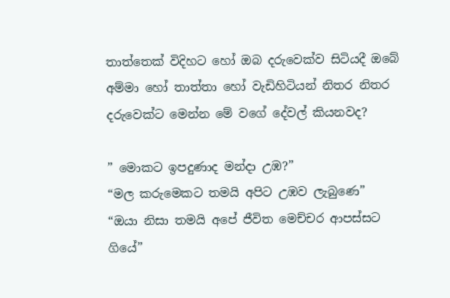තාත්තෙක් විදිහට හෝ ඔබ දරුවෙක්ව සිටියදී ඔබේ අම්මා හෝ තාත්තා හෝ වැඩිහිටියන් නිතර නිතර දරුවෙක්ට මෙන්න මේ වගේ දේවල් කියනවද?

” මොකට ඉපදුණාද මන්දා උඹ?”
“මල කරුමෙකට තමයි අපිට උඹව ලැබුණෙ”
“ඔයා නිසා තමයි අපේ ජීවිත මෙච්චර ආපස්සට ගියේ”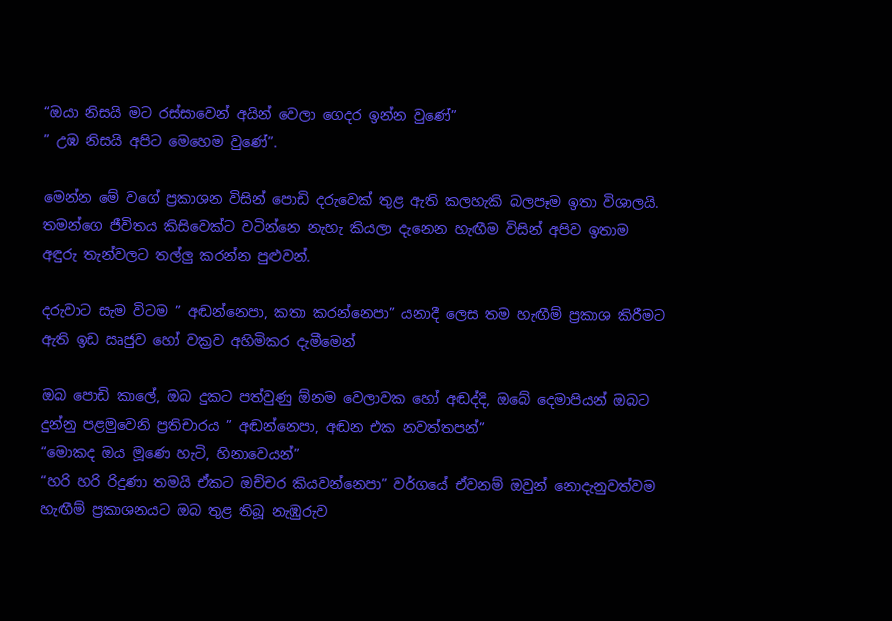“ඔයා නිසයි මට රස්සාවෙන් අයින් වෙලා ගෙදර ඉන්න වුණේ”
” උඹ නිසයි අපිට මෙහෙම වුණේ”.

මෙන්න මේ වගේ ප්‍රකාශන විසින් පොඩි දරුවෙක් තුළ ඇති කලහැකි බලපෑම ඉතා විශාලයි. තමන්ගෙ ජීවිතය කිසිවෙක්ට වටින්නෙ නැහැ කියලා දැනෙන හැඟීම විසින් අපිව ඉතාම අඳුරු තැන්වලට තල්ලු කරන්න පුළුවන්.

දරුවාට සැම විටම ” අඬන්නෙපා, කතා කරන්නෙපා” යනාදී ලෙස තම හැඟීම් ප්‍රකාශ කිරීමට ඇති ඉඩ ඍජුව හෝ වක්‍රව අහිමිකර දැමීමෙන්

ඔබ පොඩි කාලේ, ඔබ දුකට පත්වුණු ඕනම වෙලාවක හෝ අඬද්දි, ඔබේ දෙමාපියන් ඔබට දුන්නු පළමුවෙනි ප්‍රතිචාරය ” අඬන්නෙපා, අඬන එක නවත්තපන්”
“මොකද ඔය මූණෙ හැටි, හිනාවෙයන්”
“හරි හරි රිදුණා තමයි ඒකට ඔච්චර කියවන්නෙපා” වර්ගයේ ඒවනම් ඔවුන් නොදැනුවත්වම හැඟීම් ප්‍රකාශනයට ඔබ තුළ තිබූ නැඹුරුව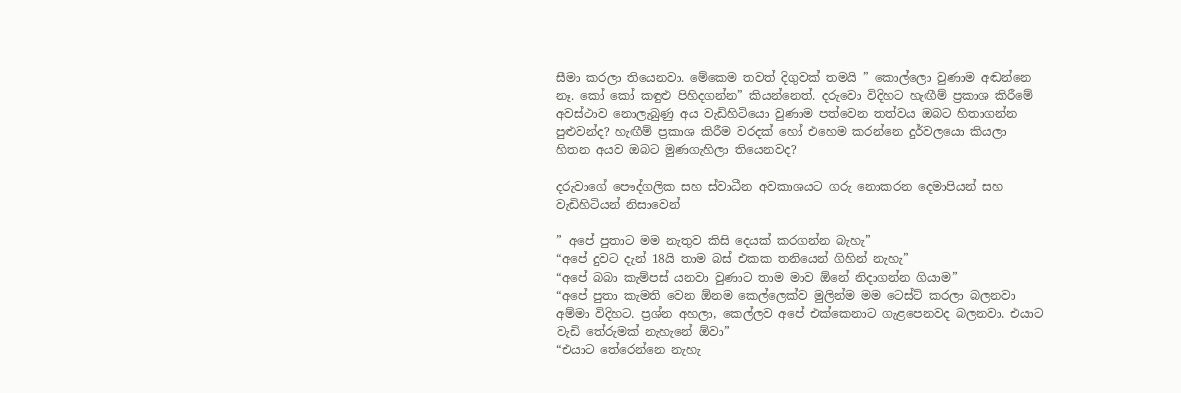සීමා කරලා තියෙනවා. මේකෙම තවත් දිගුවක් තමයි ” කොල්ලො වුණාම අඬන්නෙ නෑ. කෝ කෝ කඳුළු පිහිදගන්න” කියන්නෙත්. දරුවො විදිහට හැඟීම් ප්‍රකාශ කිරීමේ අවස්ථාව නොලැබුණු අය වැඩිහිටියො වුණාම පත්වෙන තත්වය ඔබට හිතාගන්න පුළුවන්ද? හැඟීම් ප්‍රකාශ කිරීම වරදක් හෝ එහෙම කරන්නෙ දුර්වලයො කියලා හිතන අයව ඔබට මුණගැහිලා තියෙනවද?

දරුවාගේ පෞද්ගලික සහ ස්වාධීන අවකාශයට ගරු නොකරන දෙමාපියන් සහ වැඩිහිටියන් නිසාවෙන්

” අපේ පුතාට මම නැතුව කිසි දෙයක් කරගන්න බැහැ”
“අපේ දුවට දැන් 18යි තාම බස් එකක තනියෙන් ගිහින් නැහැ”
“අපේ බබා කැම්පස් යනවා වුණාට තාම මාව ඕනේ නිදාගන්න ගියාම”
“අපේ පුතා කැමති වෙන ඕනම කෙල්ලෙක්ව මුලින්ම මම ටෙස්ට් කරලා බලනවා අම්මා විදිහට. ප්‍රශ්න අහලා, කෙල්ලව අපේ එක්කෙනාට ගැළපෙනවද බලනවා. එයාට වැඩි තේරුමක් නැහැනේ ඕවා”
“එයාට තේරෙන්නෙ නැහැ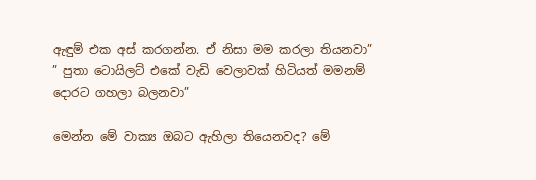ඇඳුම් එක අස් කරගන්න. ඒ නිසා මම කරලා තියනවා”
” පුතා ටොයිලට් එකේ වැඩි වෙලාවක් හිටියත් මමනම් දොරට ගහලා බලනවා”

මෙන්න මේ වාක්‍ය ඔබට ඇහිලා තියෙනවද? මේ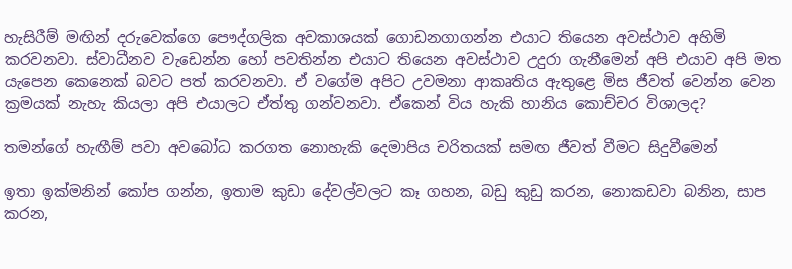හැසිරීම් මඟින් දරුවෙක්ගෙ පෞද්ගලික අවකාශයක් ගොඩනගාගන්න එයාට තියෙන අවස්ථාව අහිමි කරවනවා. ස්වාධීනව වැඩෙන්න හෝ පවතින්න එයාට තියෙන අවස්ථාව උදුරා ගැනීමෙන් අපි එයාව අපි මත යැපෙන කෙනෙක් බවට පත් කරවනවා. ඒ වගේම අපිට උවමනා ආකෘතිය ඇතුළෙ මිස ජීවත් වෙන්න වෙන ක්‍රමයක් නැහැ කියලා අපි එයාලට ඒත්තු ගන්වනවා. ඒකෙන් විය හැකි හානිය කොච්චර විශාලද?

තමන්ගේ හැඟීම් පවා අවබෝධ කරගත නොහැකි දෙමාපිය චරිතයක් සමඟ ජීවත් වීමට සිදුවීමෙන්

ඉතා ඉක්මනින් කෝප ගන්න, ඉතාම කුඩා දේවල්වලට කෑ ගහන, බඩු කුඩු කරන, නොකඩවා බනින, සාප කරන,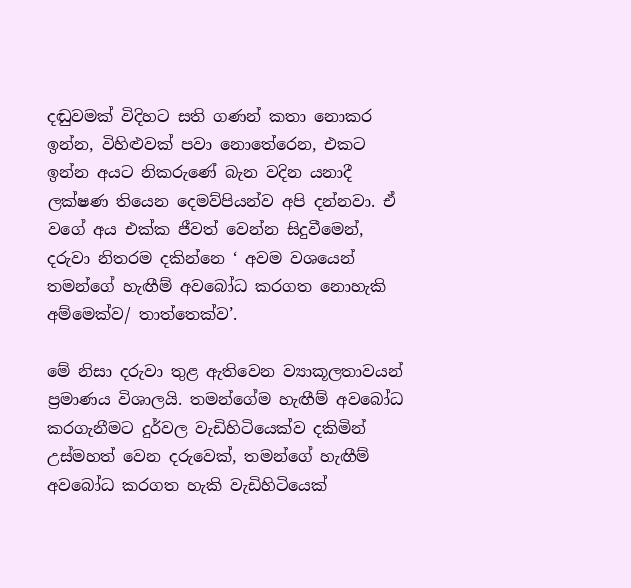දඬුවමක් විදිහට සති ගණන් කතා නොකර ඉන්න, විහිළුවක් පවා නොතේරෙන, එකට ඉන්න අයට නිකරුණේ බැන වදින යනාදී ලක්ෂණ තියෙන දෙමව්පියන්ව අපි දන්නවා. ඒ වගේ අය එක්ක ජීවත් වෙන්න සිදුවීමෙන්, දරුවා නිතරම දකින්නෙ ‘ අවම වශයෙන් තමන්ගේ හැඟීම් අවබෝධ කරගත නොහැකි අම්මෙක්ව/ තාත්තෙක්ව’.

මේ නිසා දරුවා තුළ ඇතිවෙන ව්‍යාකූලතාවයන් ප්‍රමාණය විශාලයි. තමන්ගේම හැඟීම් අවබෝධ කරගැනීමට දුර්වල වැඩිහිටියෙක්ව දකිමින් උස්මහත් වෙන දරුවෙක්, තමන්ගේ හැඟීම් අවබෝධ කරගත හැකි වැඩිහිටියෙක්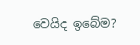වෙයිද ඉබේම?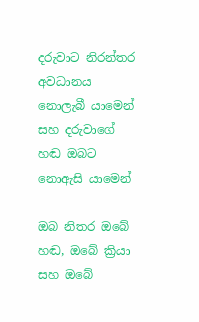දරුවාට නිරන්තර අවධානය නොලැබී යාමෙන් සහ දරුවාගේ හඬ ඔබට නොඇසි යාමෙන්

ඔබ නිතර ඔබේ හඬ, ඔබේ ක්‍රියා සහ ඔබේ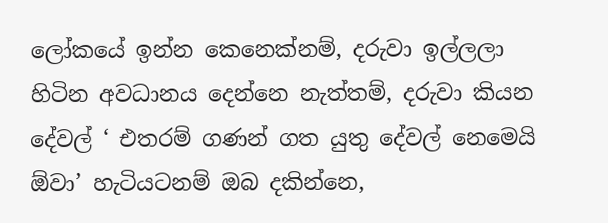ලෝකයේ ඉන්න කෙනෙක්නම්, දරුවා ඉල්ලලා හිටින අවධානය දෙන්නෙ නැත්තම්, දරුවා කියන දේවල් ‘ එතරම් ගණන් ගත යුතු දේවල් නෙමෙයි ඕවා’ හැටියටනම් ඔබ දකින්නෙ,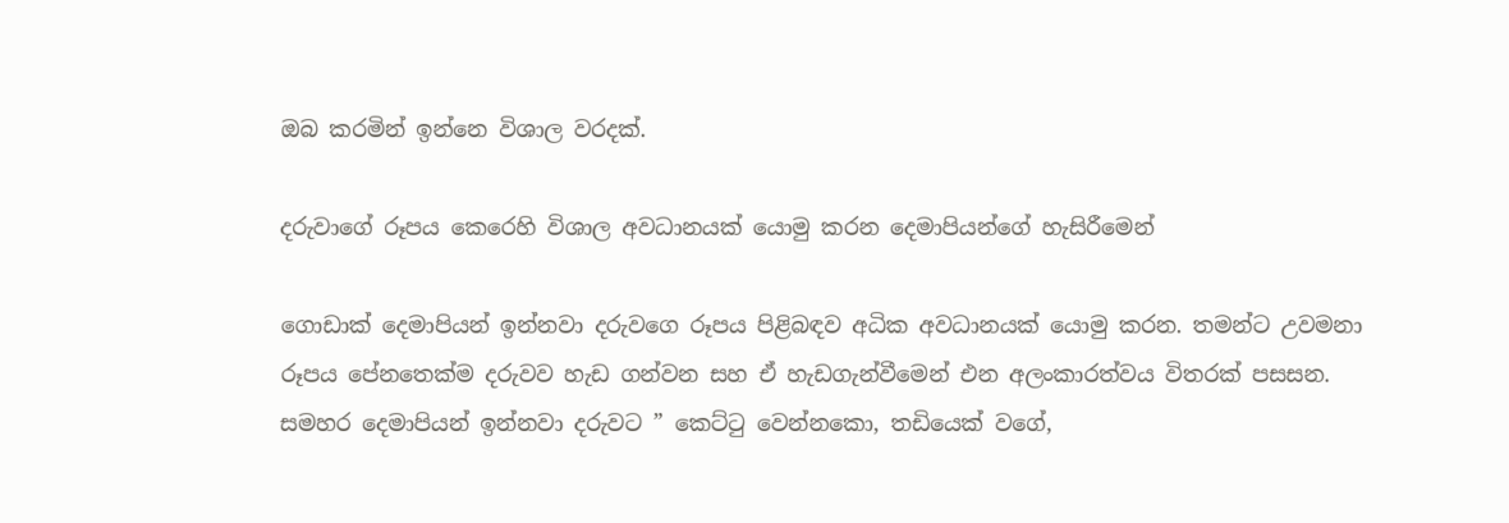ඔබ කරමින් ඉන්නෙ විශාල වරදක්.

දරුවාගේ රූපය කෙරෙහි විශාල අවධානයක් යොමු කරන දෙමාපියන්ගේ හැසිරීමෙන්

ගොඩාක් දෙමාපියන් ඉන්නවා දරුවගෙ රූපය පිළිබඳව අධික අවධානයක් යොමු කරන. තමන්ට උවමනා රූපය පේනතෙක්ම දරුවව හැඩ ගන්වන සහ ඒ හැඩගැන්වීමෙන් එන අලංකාරත්වය විතරක් පසසන. සමහර දෙමාපියන් ඉන්නවා දරුවට ” කෙට්ටු වෙන්නකො, තඩියෙක් වගේ,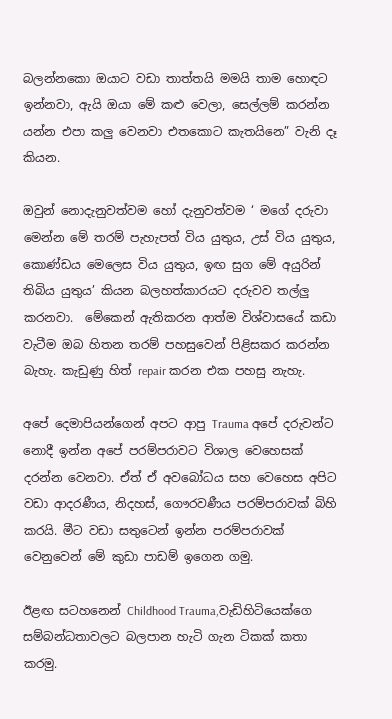බලන්නකො ඔයාට වඩා තාත්තයි මමයි තාම හොඳට ඉන්නවා, ඇයි ඔයා මේ කළු වෙලා, සෙල්ලම් කරන්න යන්න එපා කලු වෙනවා එතකොට කැතයිනෙ” වැනි දෑ කියන.

ඔවුන් නොදැනුවත්වම හෝ දැනුවත්වම ‘ මගේ දරුවා මෙන්න මේ තරම් පැහැපත් විය යුතුය, උස් විය යුතුය, කොණ්ඩය මෙලෙස විය යුතුය, ඉඟ සුග මේ අයුරින් තිබිය යුතුය’ කියන බලහත්කාරයට දරුවව තල්ලු කරනවා.  මේකෙන් ඇතිකරන ආත්ම විශ්වාසයේ කඩා වැටීම ඔබ හිතන තරම් පහසුවෙන් පිළිසකර කරන්න බැහැ. කැඩුණු හිත් repair කරන එක පහසු නැහැ.

අපේ දෙමාපියන්ගෙන් අපට ආපු Trauma අපේ දරුවන්ට නොදී ඉන්න අපේ පරම්පරාවට විශාල වෙහෙසක් දරන්න වෙනවා. ඒත් ඒ අවබෝධය සහ වෙහෙස අපිට වඩා ආදරණීය, නිදහස්, ගෞරවණීය පරම්පරාවක් බිහි කරයි. මීට වඩා සතුටෙන් ඉන්න පරම්පරාවක් වෙනුවෙන් මේ කුඩා පාඩම් ඉගෙන ගමු.

ඊළඟ සටහනෙන් Childhood Trauma,වැඩිහිටියෙක්ගෙ සම්බන්ධතාවලට බලපාන හැටි ගැන ටිකක් කතා කරමු.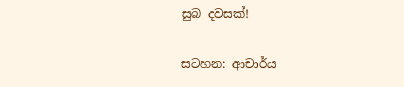සුබ දවසක්!

සටහන: ආචාර්ය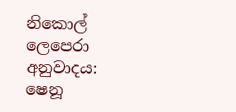නිකොල් ලෙපෙරා
අනුවාදය: ෂෙනූ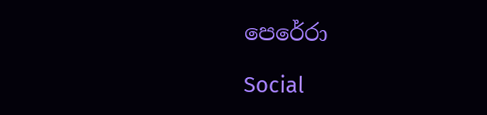පෙරේරා

Social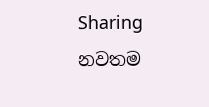Sharing
නවතම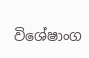විශේෂාංග